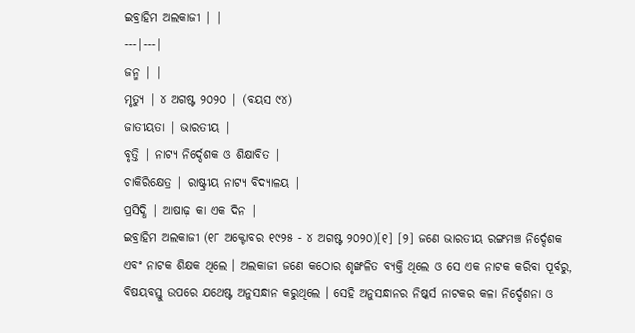ଇବ୍ରାହିମ ଅଲକାଜୀ | |
---|---|
ଜନ୍ମ | |
ମୃତ୍ୟୁ | ୪ ଅଗଷ୍ଟ ୨୦୨୦ | (ବୟସ ୯୪)
ଜାତୀୟତା | ଭାରତୀୟ |
ବୃତ୍ତି | ନାଟ୍ୟ ନିର୍ଦ୍ଦେଶକ ଓ ଶିକ୍ଷାବିତ |
ଚାକିରିକ୍ଷେତ୍ର | ରାଷ୍ଟ୍ରୀୟ ନାଟ୍ୟ ବିଦ୍ୟାଳୟ |
ପ୍ରସିଦ୍ଧି | ଆଷାଢ଼ କା ଏକ ଦିନ |
ଇବ୍ରାହିମ ଅଲକାଜୀ (୧୮ ଅକ୍ଟୋବର ୧୯୨୫ - ୪ ଅଗଷ୍ଟ ୨୦୨୦)[୧] [୨] ଜଣେ ଭାରତୀୟ ରଙ୍ଗମଞ୍ଚ ନିର୍ଦ୍ଦେଶକ ଏବଂ ନାଟକ ଶିକ୍ଷକ ଥିଲେ । ଅଲକାଜୀ ଜଣେ କଠୋର ଶୃଙ୍ଖଳିତ ବ୍ୟକ୍ତି ଥିଲେ ଓ ସେ ଏକ ନାଟକ କରିବା ପୂର୍ବରୁ, ବିଷୟବସ୍ତୁ ଉପରେ ଯଥେଷ୍ଟ ଅନୁସନ୍ଧାନ କରୁଥିଲେ । ସେହି ଅନୁସନ୍ଧାନର ନିଷ୍କର୍ସ ନାଟକର କଳା ନିର୍ଦ୍ଦେଶନା ଓ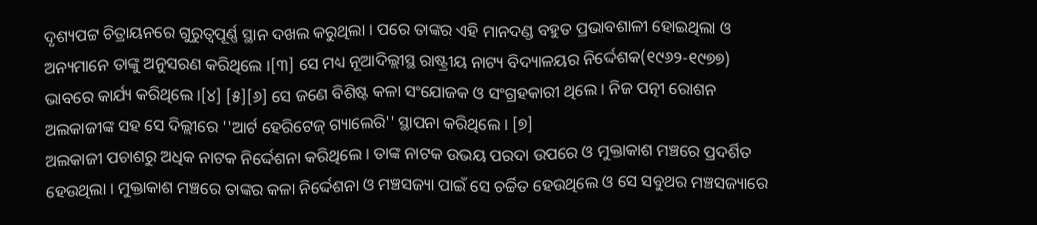ଦୃଶ୍ୟପଟ୍ଟ ଚିତ୍ରାୟନରେ ଗୁରୁତ୍ୱପୂର୍ଣ୍ଣ ସ୍ଥାନ ଦଖଲ କରୁଥିଲା । ପରେ ତାଙ୍କର ଏହି ମାନଦଣ୍ଡ ବହୁତ ପ୍ରଭାବଶାଳୀ ହୋଇଥିଲା ଓ ଅନ୍ୟମାନେ ତାଙ୍କୁ ଅନୁସରଣ କରିଥିଲେ ।[୩] ସେ ମଧ୍ୟ ନୂଆଦିଲ୍ଲୀସ୍ଥ ରାଷ୍ଟ୍ରୀୟ ନାଟ୍ୟ ବିଦ୍ୟାଳୟର ନିର୍ଦ୍ଦେଶକ(୧୯୬୨-୧୯୭୭) ଭାବରେ କାର୍ଯ୍ୟ କରିଥିଲେ ।[୪] [୫][୬] ସେ ଜଣେ ବିଶିଷ୍ଟ କଳା ସଂଯୋଜକ ଓ ସଂଗ୍ରହକାରୀ ଥିଲେ । ନିଜ ପତ୍ନୀ ରୋଶନ ଅଲକାଜୀଙ୍କ ସହ ସେ ଦିଲ୍ଲୀରେ ''ଆର୍ଟ ହେରିଟେଜ୍ ଗ୍ୟାଲେରି'' ସ୍ଥାପନା କରିଥିଲେ । [୭]
ଅଲକାଜୀ ପଚାଶରୁ ଅଧିକ ନାଟକ ନିର୍ଦ୍ଦେଶନା କରିଥିଲେ । ତାଙ୍କ ନାଟକ ଉଭୟ ପରଦା ଉପରେ ଓ ମୁକ୍ତାକାଶ ମଞ୍ଚରେ ପ୍ରଦର୍ଶିତ ହେଉଥିଲା । ମୁକ୍ତାକାଶ ମଞ୍ଚରେ ତାଙ୍କର କଳା ନିର୍ଦ୍ଦେଶନା ଓ ମଞ୍ଚସଜ୍ୟା ପାଇଁ ସେ ଚର୍ଚ୍ଚିତ ହେଉଥିଲେ ଓ ସେ ସବୁଥର ମଞ୍ଚସଜ୍ୟାରେ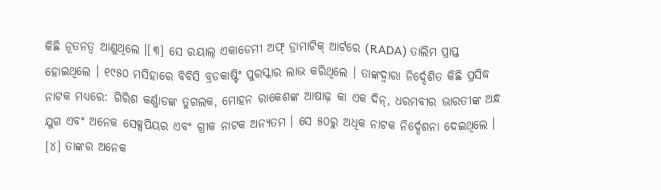କିଛି ନୂତନତ୍ୱ ଆଣୁଥିଲେ ।[୩] ସେ ରୟାଲ୍ ଏକାଡେମୀ ଅଫ୍ ଡ୍ରାମାଟିକ୍ ଆର୍ଟରେ (RADA) ତାଲିମ ପ୍ରାପ୍ତ ହୋଇଥିଲେ । ୧୯୫୦ ମସିହାରେ ବିବିସି ବ୍ରଡକାଷ୍ଟିଂ ପୁରସ୍କାର ଲାଭ କରିଥିଲେ । ତାଙ୍କଦ୍ୱାରା ନିର୍ଦ୍ଦେଶିତ କିଛି ପ୍ରସିଦ୍ଧ ନାଟକ ମଧ୍ୟରେ: ଗିରିଶ କର୍ଣ୍ଣାଡଙ୍କ ତୁଗଲକ, ମୋହନ ରାକେଶଙ୍କ ଆଷାଢ଼ କା ଏକ ଦିନ୍, ଧରମବୀର ଭାରତୀଙ୍କ ଅନ୍ଧ ଯୁଗ ଏବଂ ଅନେକ ସେକ୍ସପିୟର ଏବଂ ଗ୍ରୀକ ନାଟକ ଅନ୍ୟତମ । ସେ ୫୦ରୁ ଅଧିକ ନାଟକ ନିର୍ଦ୍ଦେଶନା ଦେଇଥିଲେ । [୪] ତାଙ୍କର ଅନେକ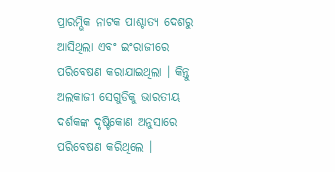ପ୍ରାରମ୍ଭିକ ନାଟକ ପାଶ୍ଚାତ୍ୟ ଦେଶରୁ ଆସିଥିଲା ଏବଂ ଇଂରାଜୀରେ ପରିବେଷଣ କରାଯାଇଥିଲା । କିନ୍ତୁ ଅଲକାଜୀ ସେଗୁଡିକୁ ଭାରତୀୟ ଦର୍ଶକଙ୍କ ଦୃଷ୍ଟିକୋଣ ଅନୁସାରେ ପରିବେଷଣ କରିଥିଲେ ।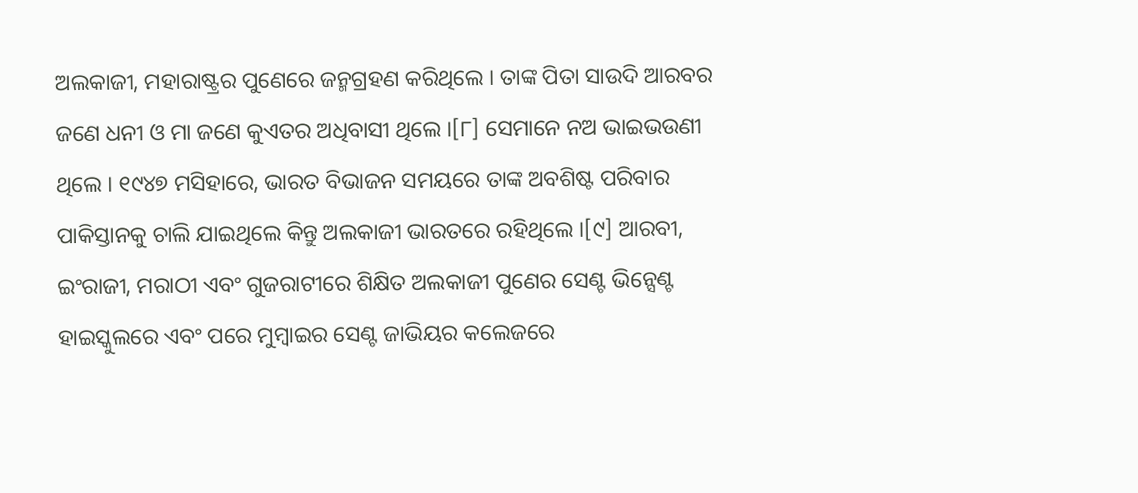ଅଲକାଜୀ, ମହାରାଷ୍ଟ୍ରର ପୁଣେରେ ଜନ୍ମଗ୍ରହଣ କରିଥିଲେ । ତାଙ୍କ ପିତା ସାଉଦି ଆରବର ଜଣେ ଧନୀ ଓ ମା ଜଣେ କୁଏତର ଅଧିବାସୀ ଥିଲେ ।[୮] ସେମାନେ ନଅ ଭାଇଭଉଣୀ ଥିଲେ । ୧୯୪୭ ମସିହାରେ, ଭାରତ ବିଭାଜନ ସମୟରେ ତାଙ୍କ ଅବଶିଷ୍ଟ ପରିବାର ପାକିସ୍ତାନକୁ ଚାଲି ଯାଇଥିଲେ କିନ୍ତୁ ଅଲକାଜୀ ଭାରତରେ ରହିଥିଲେ ।[୯] ଆରବୀ, ଇଂରାଜୀ, ମରାଠୀ ଏବଂ ଗୁଜରାଟୀରେ ଶିକ୍ଷିତ ଅଲକାଜୀ ପୁଣେର ସେଣ୍ଟ ଭିନ୍ସେଣ୍ଟ ହାଇସ୍କୁଲରେ ଏବଂ ପରେ ମୁମ୍ବାଇର ସେଣ୍ଟ ଜାଭିୟର କଲେଜରେ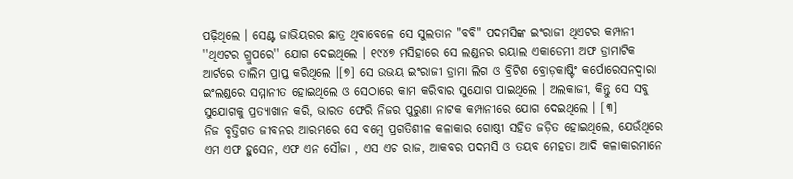ପଢ଼ିଥିଲେ । ସେଣ୍ଟ ଜାଭିୟରର ଛାତ୍ର ଥିବାବେଳେ ସେ ସୁଲତାନ "ବବି" ପଦମସିଙ୍କ ଇଂରାଜୀ ଥିଏଟର କମ୍ପାନୀ ''ଥିଏଟର ଗ୍ରୁପରେ'' ଯୋଗ ଦେଇଥିଲେ । ୧୯୪୭ ମସିହାରେ ସେ ଲଣ୍ଡନର ରୟାଲ ଏକାଡେମୀ ଅଫ ଡ୍ରାମାଟିକ ଆର୍ଟରେ ତାଲିମ ପ୍ରାପ୍ତ କରିଥିଲେ ।[୭] ସେ ଉଭୟ ଇଂରାଜୀ ଡ୍ରାମା ଲିଗ ଓ ବ୍ରିଟିଶ ବ୍ରୋଡ଼କାଷ୍ଟିଂ କର୍ପୋରେସନଦ୍ୱାରା ଇଂଲଣ୍ଡରେ ସମ୍ମାନୀତ ହୋଇଥିଲେ ଓ ସେଠାରେ କାମ କରିବାର ସୁଯୋଗ ପାଇଥିଲେ । ଅଲକାଜୀ, କିନ୍ତୁ ସେ ସବୁ ସୁଯୋଗକୁ ପ୍ରତ୍ୟାଖାନ କରି, ଭାରତ ଫେରି ନିଜର ପୁରୁଣା ନାଟକ କମ୍ପାନୀରେ ଯୋଗ ଦେଇଥିଲେ । [୩]
ନିଜ ବୃତ୍ତିଗତ ଜୀବନର ଆରମ୍ଭରେ ସେ ବମ୍ବେ ପ୍ରଗତିଶୀଳ କଳାକାର ଗୋଷ୍ଠୀ ସହିତ ଜଡ଼ିତ ହୋଇଥିଲେ, ଯେଉଁଥିରେ ଏମ ଏଫ ହୁସେନ, ଏଫ ଏନ ସୌଜା , ଏସ ଏଚ ରାଜ, ଆକବର ପଦମସି ଓ ତୟବ ମେହତା ଆଦି କଳାକାରମାନେ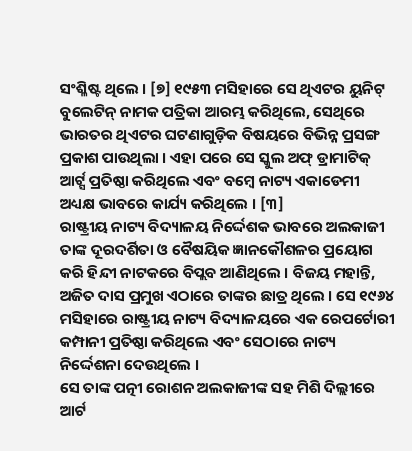ସଂଶ୍ଳିଷ୍ଟ ଥିଲେ । [୭] ୧୯୫୩ ମସିହାରେ ସେ ଥିଏଟର ୟୁନିଟ୍ ବୁଲେଟିନ୍ ନାମକ ପତ୍ରିକା ଆରମ୍ଭ କରିଥିଲେ, ସେଥିରେ ଭାରତର ଥିଏଟର ଘଟଣାଗୁଡ଼ିକ ବିଷୟରେ ବିଭିନ୍ନ ପ୍ରସଙ୍ଗ ପ୍ରକାଶ ପାଉଥିଲା । ଏହା ପରେ ସେ ସ୍କୁଲ ଅଫ୍ ଡ୍ରାମାଟିକ୍ ଆର୍ଟ୍ସ ପ୍ରତିଷ୍ଠା କରିଥିଲେ ଏବଂ ବମ୍ବେ ନାଟ୍ୟ ଏକାଡେମୀ ଅଧ୍ୟକ୍ଷ ଭାବରେ କାର୍ଯ୍ୟ କରିଥିଲେ । [୩]
ରାଷ୍ଟ୍ରୀୟ ନାଟ୍ୟ ବିଦ୍ୟାଳୟ ନିର୍ଦ୍ଦେଶକ ଭାବରେ ଅଲକାଜୀ ତାଙ୍କ ଦୂରଦର୍ଶିତା ଓ ବୈଷୟିକ ଜ୍ଞାନକୌଶଳର ପ୍ରୟୋଗ କରି ହିନ୍ଦୀ ନାଟକରେ ବିପ୍ଲବ ଆଣିଥିଲେ । ବିଜୟ ମହାନ୍ତି, ଅଜିତ ଦାସ ପ୍ରମୁଖ ଏଠାରେ ତାଙ୍କର ଛାତ୍ର ଥିଲେ । ସେ ୧୯୬୪ ମସିହାରେ ରାଷ୍ଟ୍ରୀୟ ନାଟ୍ୟ ବିଦ୍ୟାଳୟରେ ଏକ ରେପର୍ଟୋରୀ କମ୍ପାନୀ ପ୍ରତିଷ୍ଠା କରିଥିଲେ ଏବଂ ସେଠାରେ ନାଟ୍ୟ ନିର୍ଦ୍ଦେଶନା ଦେଉଥିଲେ ।
ସେ ତାଙ୍କ ପତ୍ନୀ ରୋଶନ ଅଲକାଜୀଙ୍କ ସହ ମିଶି ଦିଲ୍ଲୀରେ ଆର୍ଟ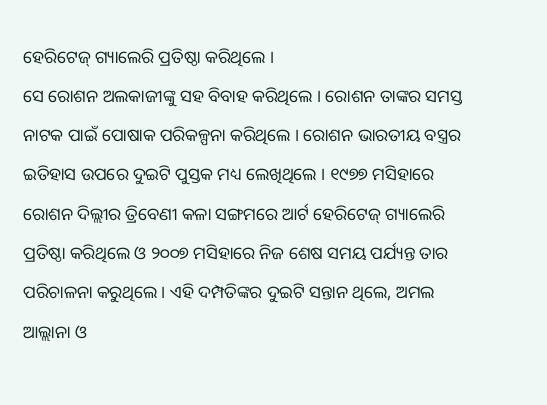ହେରିଟେଜ୍ ଗ୍ୟାଲେରି ପ୍ରତିଷ୍ଠା କରିଥିଲେ ।
ସେ ରୋଶନ ଅଲକାଜୀଙ୍କୁ ସହ ବିବାହ କରିଥିଲେ । ରୋଶନ ତାଙ୍କର ସମସ୍ତ ନାଟକ ପାଇଁ ପୋଷାକ ପରିକଳ୍ପନା କରିଥିଲେ । ରୋଶନ ଭାରତୀୟ ବସ୍ତ୍ରର ଇତିହାସ ଉପରେ ଦୁଇଟି ପୁସ୍ତକ ମଧ୍ୟ ଲେଖିଥିଲେ । ୧୯୭୭ ମସିହାରେ ରୋଶନ ଦିଲ୍ଲୀର ତ୍ରିବେଣୀ କଳା ସଙ୍ଗମରେ ଆର୍ଟ ହେରିଟେଜ୍ ଗ୍ୟାଲେରି ପ୍ରତିଷ୍ଠା କରିଥିଲେ ଓ ୨୦୦୭ ମସିହାରେ ନିଜ ଶେଷ ସମୟ ପର୍ଯ୍ୟନ୍ତ ତାର ପରିଚାଳନା କରୁଥିଲେ । ଏହି ଦମ୍ପତିଙ୍କର ଦୁଇଟି ସନ୍ତାନ ଥିଲେ, ଅମଲ ଆଲ୍ଲାନା ଓ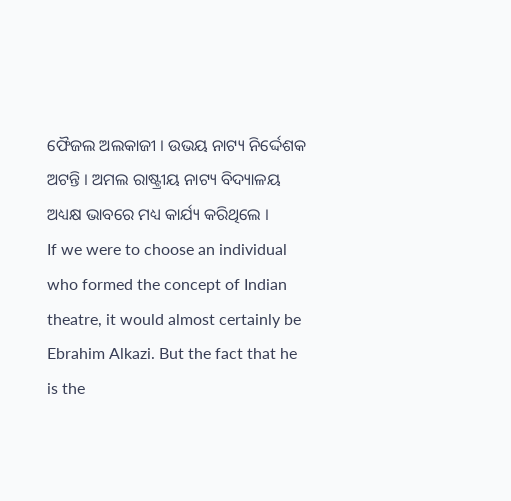ଫୈଜଲ ଅଲକାଜୀ । ଉଭୟ ନାଟ୍ୟ ନିର୍ଦ୍ଦେଶକ ଅଟନ୍ତି । ଅମଲ ରାଷ୍ଟ୍ରୀୟ ନାଟ୍ୟ ବିଦ୍ୟାଳୟ ଅଧ୍ୟକ୍ଷ ଭାବରେ ମଧ୍ୟ କାର୍ଯ୍ୟ କରିଥିଲେ ।
If we were to choose an individual who formed the concept of Indian theatre, it would almost certainly be Ebrahim Alkazi. But the fact that he is the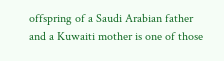offspring of a Saudi Arabian father and a Kuwaiti mother is one of those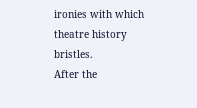ironies with which theatre history bristles.
After the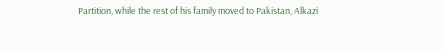Partition, while the rest of his family moved to Pakistan, Alkazi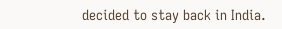decided to stay back in India.